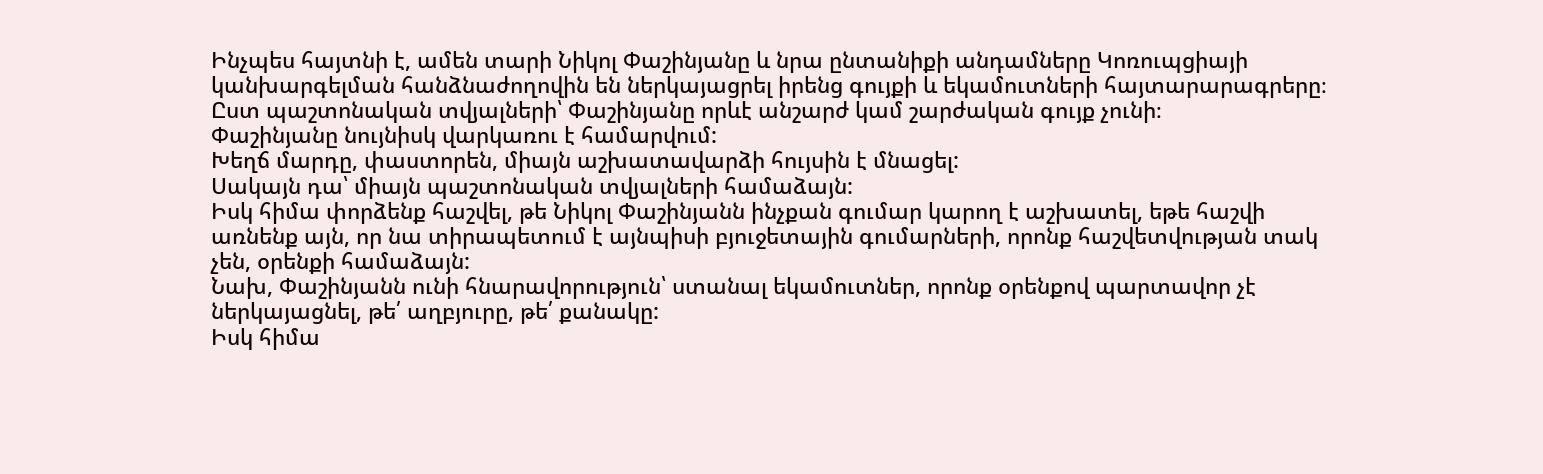Ինչպես հայտնի է, ամեն տարի Նիկոլ Փաշինյանը և նրա ընտանիքի անդամները Կոռուպցիայի կանխարգելման հանձնաժողովին են ներկայացրել իրենց գույքի և եկամուտների հայտարարագրերը։
Ըստ պաշտոնական տվյալների՝ Փաշինյանը որևէ անշարժ կամ շարժական գույք չունի։
Փաշինյանը նույնիսկ վարկառու է համարվում:
Խեղճ մարդը, փաստորեն, միայն աշխատավարձի հույսին է մնացել:
Սակայն դա՝ միայն պաշտոնական տվյալների համաձայն:
Իսկ հիմա փորձենք հաշվել, թե Նիկոլ Փաշինյանն ինչքան գումար կարող է աշխատել, եթե հաշվի առնենք այն, որ նա տիրապետում է այնպիսի բյուջետային գումարների, որոնք հաշվետվության տակ չեն, օրենքի համաձայն:
Նախ, Փաշինյանն ունի հնարավորություն՝ ստանալ եկամուտներ, որոնք օրենքով պարտավոր չէ ներկայացնել, թե՛ աղբյուրը, թե՛ քանակը:
Իսկ հիմա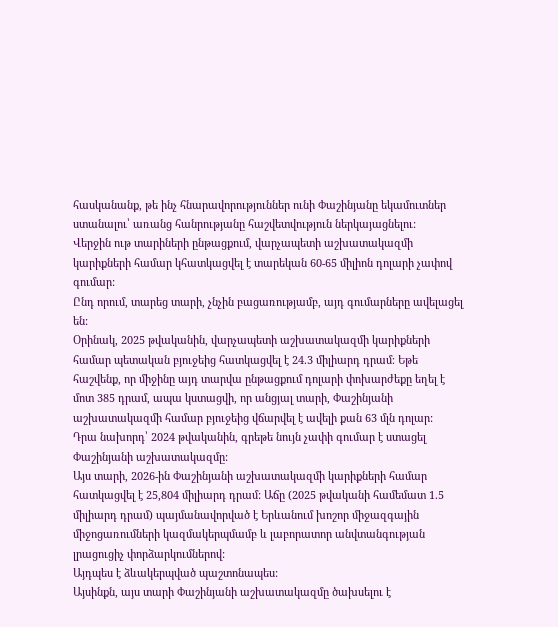հասկանանք, թե ինչ հնարավորություններ ունի Փաշինյանը եկամուտներ ստանալու՝ առանց հանրությանը հաշվետվություն ներկայացնելու:
Վերջին ութ տարիների ընթացքում, վարչապետի աշխատակազմի կարիքների համար կհատկացվել է տարեկան 60-65 միլիոն դոլարի չափով գումար:
Ընդ որում, տարեց տարի, չնչին բացառությամբ, այդ գումարները ավելացել են:
Օրինակ, 2025 թվականին, վարչապետի աշխատակազմի կարիքների համար պետական բյուջեից հատկացվել է 24.3 միլիարդ դրամ։ Եթե հաշվենք, որ միջինը այդ տարվա ընթացքում դոլարի փոխարժեքը եղել է մոտ 385 դրամ, ապա կստացվի, որ անցյալ տարի, Փաշինյանի աշխատակազմի համար բյուջեից վճարվել է ավելի քան 63 մլն դոլար:
Դրա նախորդ՝ 2024 թվականին, գրեթե նույն չափի գումար է ստացել Փաշինյանի աշխատակազմը:
Այս տարի, 2026-ին Փաշինյանի աշխատակազմի կարիքների համար հատկացվել է 25,804 միլիարդ դրամ: Աճը (2025 թվականի համեմատ 1.5 միլիարդ դրամ) պայմանավորված է Երևանում խոշոր միջազգային միջոցառումների կազմակերպմամբ և լաբորատոր անվտանգության լրացուցիչ փորձարկումներով:
Այդպես է ձևակերպված պաշտոնապես:
Այսինքն, այս տարի Փաշինյանի աշխատակազմը ծախսելու է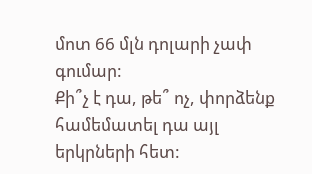մոտ 66 մլն դոլարի չափ գումար:
Քի՞չ է դա, թե՞ ոչ, փորձենք համեմատել դա այլ երկրների հետ: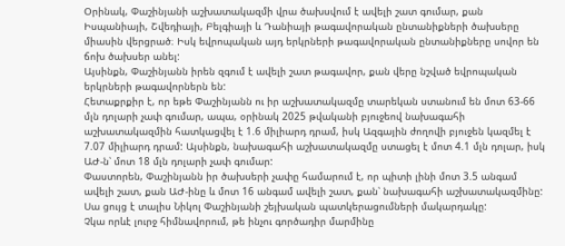Օրինակ, Փաշինյանի աշխատակազմի վրա ծախսվում է ավելի շատ գումար, քան Իսպանիայի, Շվեդիայի, Բելգիայի և Դանիայի թագավորական ընտանիքների ծախսերը միասին վերցրած։ Իսկ եվրոպական այդ երկրների թագավորական ընտանիքները սովոր են ճոխ ծախսեր անել:
Այսինքն, Փաշինյանն իրեն զգում է ավելի շատ թագավոր, քան վերը նշված եվրոպական երկրների թագավորներն են:
Հետաքրքիր է, որ եթե Փաշինյանն ու իր աշխատակազմը տարեկան ստանում են մոտ 63-66 մլն դոլարի չափ գումար, ապա, օրինակ 2025 թվականի բյուջեով նախագահի աշխատակազմին հատկացվել է 1.6 միլիարդ դրամ, իսկ Ազգային ժողովի բյուջեն կազմել է 7.07 միլիարդ դրամ: Այսինքն, նախագահի աշխատակազմը ստացել է մոտ 4.1 մլն դոլար, իսկ ԱԺ-ն՝ մոտ 18 մլն դոլարի չափ գումար:
Փաստորեն, Փաշինյանն իր ծախսերի չափը համարում է, որ պիտի լինի մոտ 3.5 անգամ ավելի շատ, քան ԱԺ-ինը և մոտ 16 անգամ ավելի շատ, քան՝ նախագահի աշխատակազմինը:
Սա ցույց է տալիս Նիկոլ Փաշինյանի շեյխական պատկերացումների մակարդակը:
Չկա որևէ լուրջ հիմնավորում, թե ինչու գործադիր մարմինը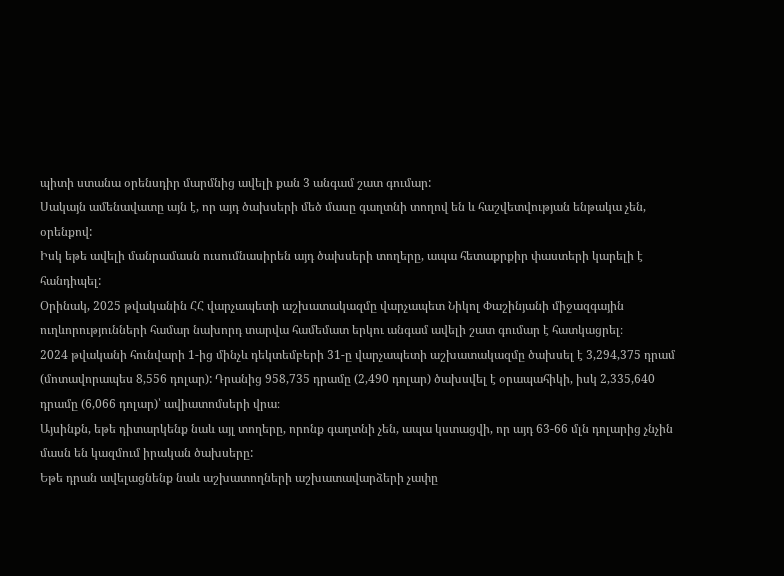պիտի ստանա օրենսդիր մարմնից ավելի քան 3 անգամ շատ գումար:
Սակայն ամենավատը այն է, որ այդ ծախսերի մեծ մասը գաղտնի տողով են և հաշվետվության ենթակա չեն, օրենքով:
Իսկ եթե ավելի մանրամասն ուսումնասիրեն այդ ծախսերի տողերը, ապա հետաքրքիր փաստերի կարելի է հանդիպել:
Օրինակ, 2025 թվականին ՀՀ վարչապետի աշխատակազմը վարչապետ Նիկոլ Փաշինյանի միջազգային ուղևորությունների համար նախորդ տարվա համեմատ երկու անգամ ավելի շատ գումար է հատկացրել։
2024 թվականի հունվարի 1-ից մինչև դեկտեմբերի 31-ը վարչապետի աշխատակազմը ծախսել է 3,294,375 դրամ (մոտավորապես 8,556 դոլար): Դրանից 958,735 դրամը (2,490 դոլար) ծախսվել է օրապահիկի, իսկ 2,335,640 դրամը (6,066 դոլար)՝ ավիատոմսերի վրա։
Այսինքն, եթե դիտարկենք նաև այլ տողերը, որոնք գաղտնի չեն, ապա կստացվի, որ այդ 63-66 մլն դոլարից չնչին մասն են կազմում իրական ծախսերը:
Եթե դրան ավելացնենք նաև աշխատողների աշխատավարձերի չափը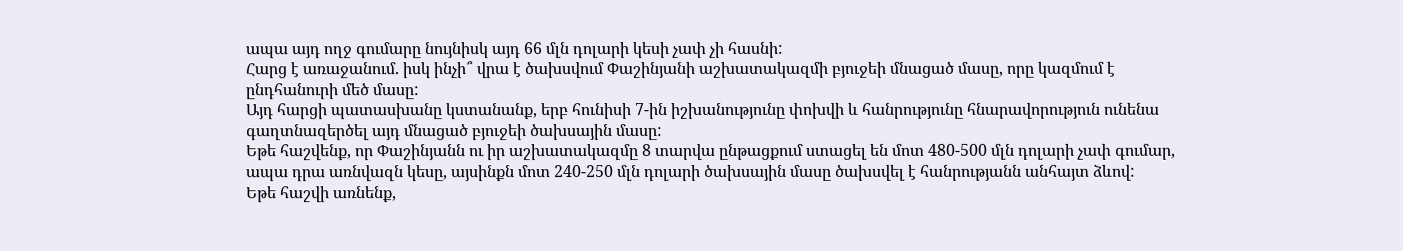ապա այդ ողջ գումարը նույնիսկ այդ 66 մլն դոլարի կեսի չափ չի հասնի:
Հարց է առաջանում. իսկ ինչի՞ վրա է ծախսվում Փաշինյանի աշխատակազմի բյուջեի մնացած մասը, որը կազմում է ընդհանուրի մեծ մասը:
Այդ հարցի պատասխանը կստանանք, երբ հունիսի 7-ին իշխանությունը փոխվի և հանրությունը հնարավորություն ունենա գաղտնազերծել այդ մնացած բյուջեի ծախսային մասը:
Եթե հաշվենք, որ Փաշինյանն ու իր աշխատակազմը 8 տարվա ընթացքում ստացել են մոտ 480-500 մլն դոլարի չափ գումար, ապա դրա առնվազն կեսը, այսինքն մոտ 240-250 մլն դոլարի ծախսային մասը ծախսվել է հանրությանն անհայտ ձևով:
Եթե հաշվի առնենք,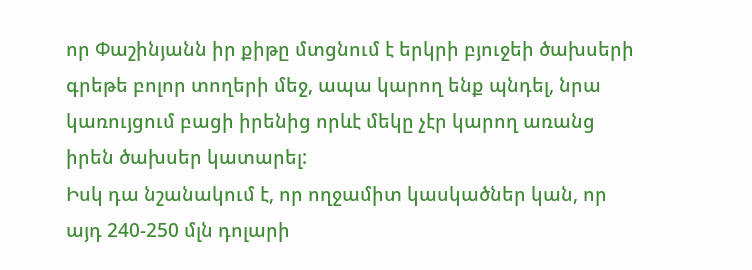որ Փաշինյանն իր քիթը մտցնում է երկրի բյուջեի ծախսերի գրեթե բոլոր տողերի մեջ, ապա կարող ենք պնդել, նրա կառույցում բացի իրենից որևէ մեկը չէր կարող առանց իրեն ծախսեր կատարել:
Իսկ դա նշանակում է, որ ողջամիտ կասկածներ կան, որ այդ 240-250 մլն դոլարի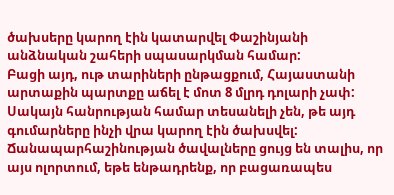ծախսերը կարող էին կատարվել Փաշինյանի անձնական շահերի սպասարկման համար:
Բացի այդ, ութ տարիների ընթացքում, Հայաստանի արտաքին պարտքը աճել է մոտ 8 մլրդ դոլարի չափ:
Սակայն հանրության համար տեսանելի չեն, թե այդ գումարները ինչի վրա կարող էին ծախսվել:
Ճանապարհաշինության ծավալները ցույց են տալիս, որ այս ոլորտում, եթե ենթադրենք, որ բացառապես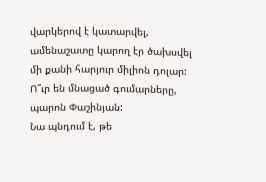վարկերով է կատարվել, ամենաշատը կարող էր ծախսվել մի քանի հարյուր միլիոն դոլար:
Ո՞ւր են մնացած գումարները, պարոն Փաշինյան:
Նա պնդում է, թե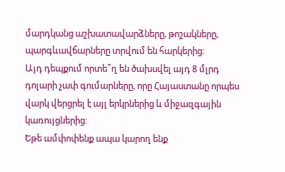մարդկանց աշխատավարձները, թոշակները, պարգևավճարները տրվում են հարկերից:
Այդ դեպքում որտե՞ղ են ծախսվել այդ 8 մլրդ դոլարի չափ գումարները, որը Հայաստանը որպես վարկ վերցրել է այլ երկրներից և միջազգային կառույցներից:
Եթե ամփոփենք ապա կարող ենք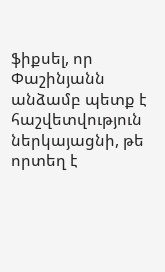ֆիքսել, որ Փաշինյանն անձամբ պետք է հաշվետվություն ներկայացնի, թե որտեղ է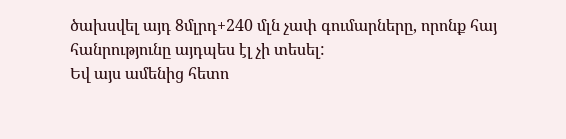ծախսվել այդ 8մլրդ+240 մլն չափ գումարները, որոնք հայ հանրությունը այդպես էլ չի տեսել:
Եվ այս ամենից հետո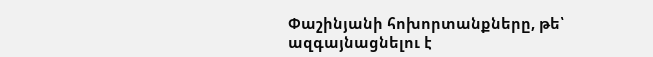Փաշինյանի հոխորտանքները, թե՝ ազգայնացնելու է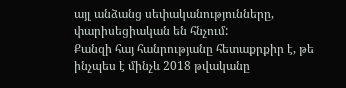այլ անձանց սեփականությունները, փարիսեցիական են հնչում:
Քանզի հայ հանրությանը հետաքրքիր է, թե ինչպես է մինչև 2018 թվականը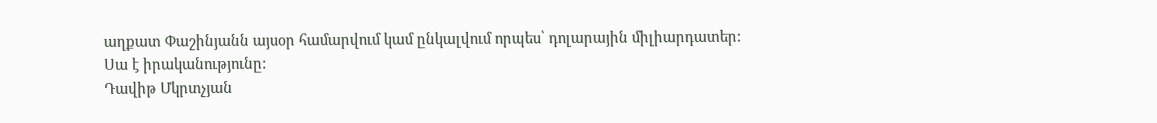աղքատ Փաշինյանն այսօր համարվում կամ ընկալվում որպես՝ դոլարային միլիարդատեր:
Սա է իրականությունը:
Դավիթ Մկրտչյան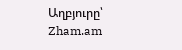Աղբյուրը՝ Zham.am